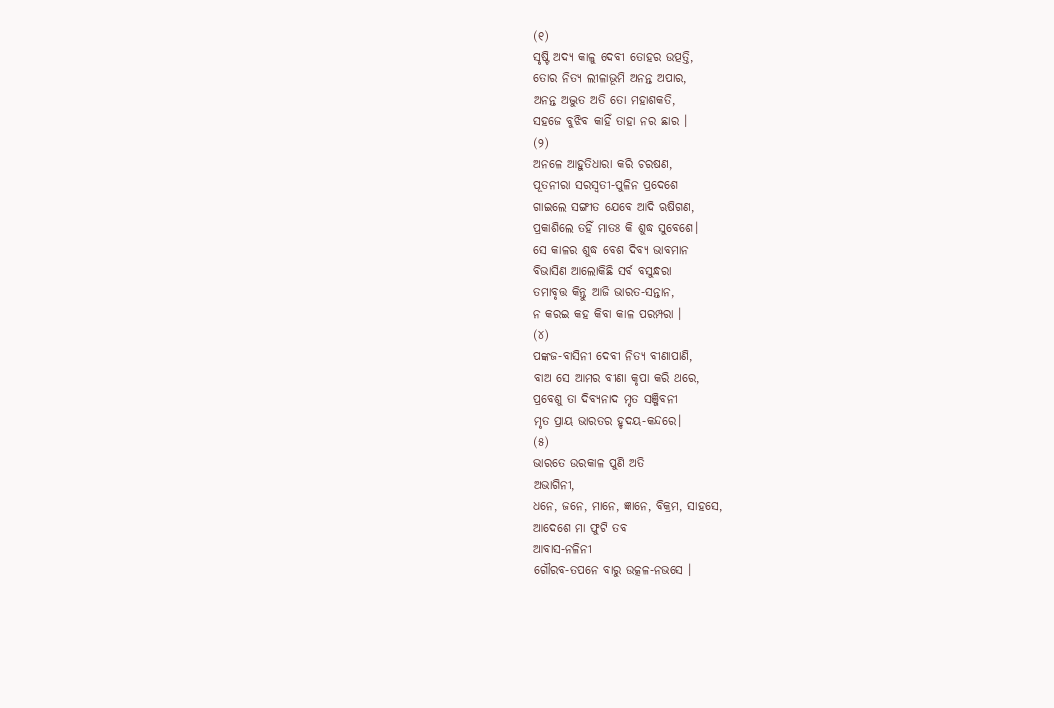(୧)
ସୃଷ୍ଟି ଅଦ୍ୟ କାଳୁ ଦେବୀ ତୋହର ଉତ୍ପତ୍ତି,
ତୋର ନିତ୍ୟ ଲୀଳାଭୂମି ଅନନ୍ତ ଅପାର,
ଅନନ୍ତ ଅଦ୍ଭୁତ ଅତି ତୋ ମହାଶକତି,
ସହଜେ ବୁଝିବ କାହିଁ ତାହା ନର ଛାର ।
(୨)
ଅନଳେ ଆହୁତିଧାରା କରି ଚରଷଣ,
ପୂତନୀରା ସରସ୍ଵତୀ-ପୁଳିନ ପ୍ରଦେଶେ
ଗାଇଲେ ସଙ୍ଗୀତ ଯେବେ ଆଦି ଋଷିଗଣ,
ପ୍ରକାଶିଲେ ତହିଁ ମାତଃ କି ଶୁଦ୍ଧ ସୁବେଶେ।
ସେ କାଳର ଶୁଦ୍ଧ ବେଶ ଦିବ୍ୟ ଭାବମାନ
ବିଭାସିଣ ଆଲୋକିଛି ସର୍ବ ବସୁନ୍ଧରା
ତମାବୃତ୍ତ କିନ୍ତୁ ଆଜି ଭାରତ-ସନ୍ତାନ,
ନ କରଇ କହ କିବା କାଳ ପରମ୍ପରା ।
(୪)
ପଙ୍କଜ-ବାସିନୀ ଦେବୀ ନିତ୍ୟ ବୀଣାପାଣି,
ବାଅ ସେ ଆମର ବୀଣା କୃପା କରି ଥରେ,
ପ୍ରବେଶୁ ତା ଦିବ୍ୟନାଦ ମୃତ ସଞ୍ଜିବନୀ
ମୃତ ପ୍ରାୟ ଭାରତର ହୃଦୟ-କନ୍ଦରେ।
(୫)
ଭାରତେ ଉରକାଳ ପୁଣି ଅତି
ଅଭାଗିନୀ,
ଧନେ, ଜନେ, ମାନେ, ଜ୍ଞାନେ, ବିକ୍ରମ, ସାହସେ,
ଆଦେଶେ ମା ଫୁଟି ତବ
ଆବାସ-ନଳିନୀ
ଗୌରବ-ତପନେ ବାରୁ ଉତ୍କଳ-ନଭସେ ।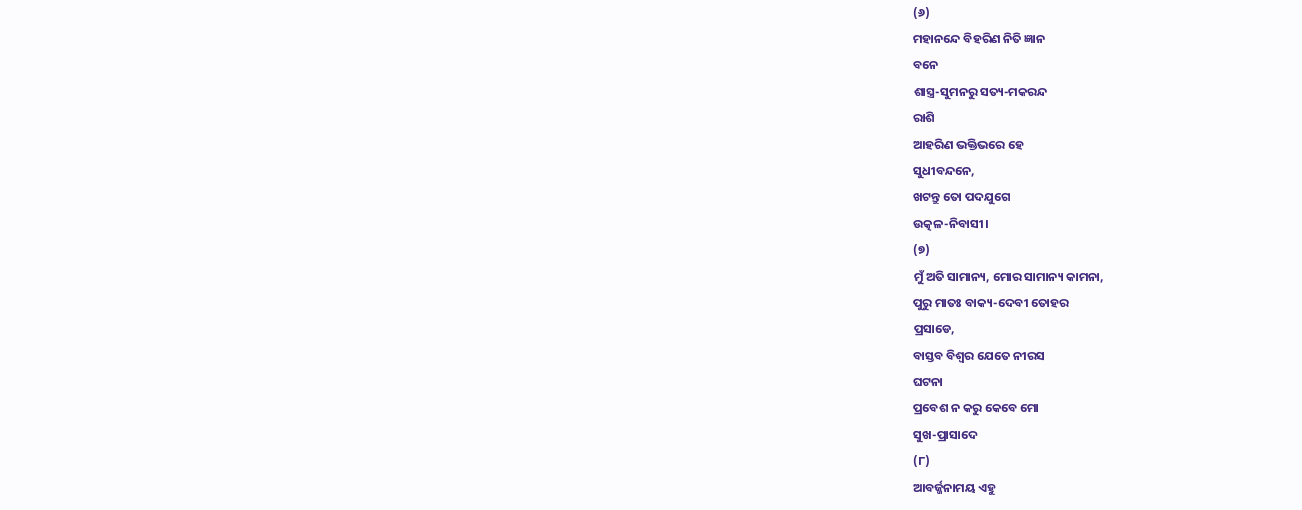(୬)
ମହାନନ୍ଦେ ବିହରିଣ ନିତି ଜ୍ଞାନ
ବନେ
ଶାସ୍ତ୍ର-ସୁମନରୁ ସତ୍ୟ-ମକରନ୍ଦ
ରାଶି
ଆହରିଣ ଭକ୍ତିଭରେ ହେ
ସୁଧୀବନ୍ଦନେ,
ଖଟନ୍ତୁ ତୋ ପଦଯୁଗେ
ଉତ୍କଳ-ନିବାସୀ।
(୭)
ମୁଁ ଅତି ସାମାନ୍ୟ, ମୋର ସାମାନ୍ୟ କାମନା,
ପୁରୁ ମାତଃ ବାକ୍ୟ-ଦେବୀ ତୋହର
ପ୍ରସାଡେ,
ବାସ୍ତବ ବିଶ୍ଵର ଯେତେ ନୀରସ
ଘଟନା
ପ୍ରବେଶ ନ କରୁ କେବେ ମୋ
ସୁଖ-ପ୍ରାସାଦେ
(୮)
ଆବର୍ଜ୍ଜନାମୟ ଏହୁ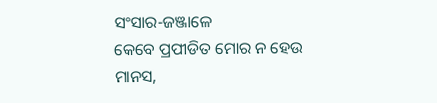ସଂସାର-ଜଞ୍ଜାଳେ
କେବେ ପ୍ରପୀଡିତ ମୋର ନ ହେଉ
ମାନସ,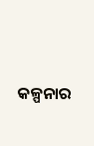କଳ୍ପନାର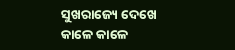ସୁଖରାଜ୍ୟେ ଦେଖେ
କାଳେ କାଳେ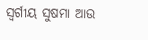ସ୍ଵର୍ଗୀୟ ସୁଷମା ଆଉ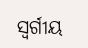ସ୍ଵର୍ଗୀୟ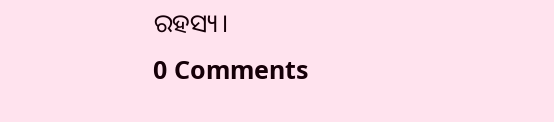ରହସ୍ୟ।
0 Comments